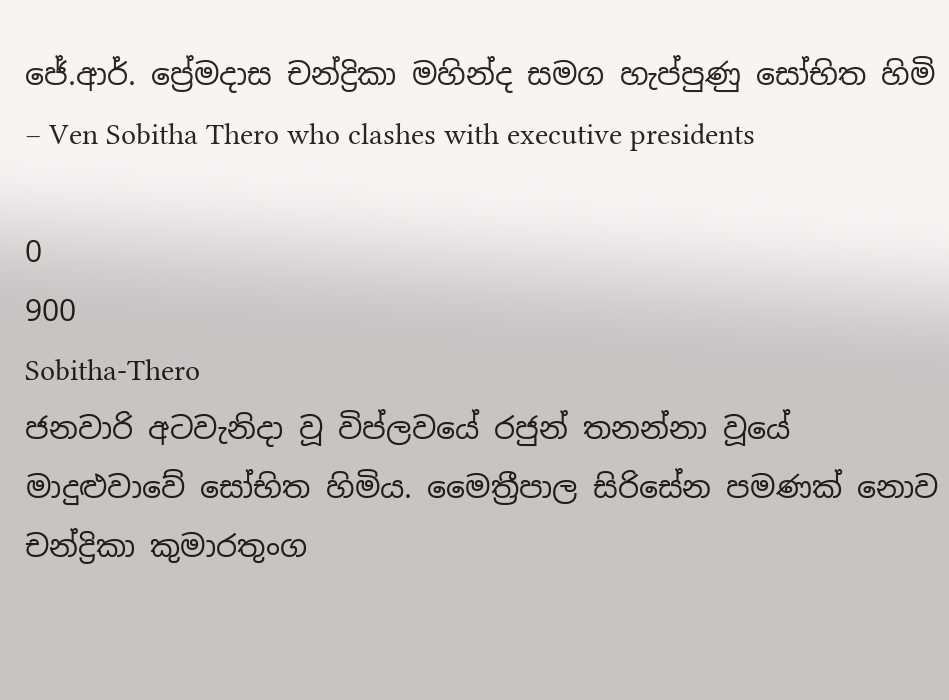ජේ.ආර්. ප්‍රේමදාස චන්ද්‍රිකා මහින්ද සමග හැප්පුණු සෝභිත හිමි – Ven Sobitha Thero who clashes with executive presidents

0
900
Sobitha-Thero
ජනවාරි අටවැනිදා වූ විප්ලවයේ රජුන් තනන්නා වූයේ මාදුළුවාවේ සෝභිත හිමිය. මෛත්‍රීපාල සිරිසේන පමණක් නොව චන්ද්‍රිකා කුමාරතුංග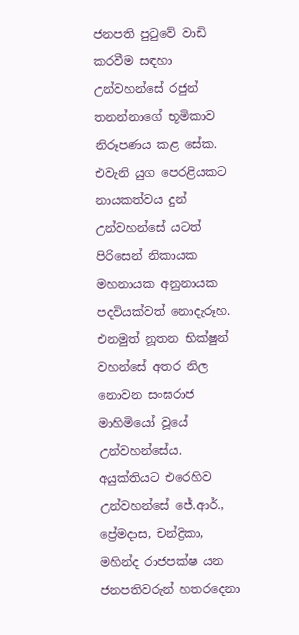ජනපති පුටුවේ වාඩි කරවීම සඳහා උන්වහන්සේ රජුන් තනන්නාගේ භූමිකාව නිරූපණය කළ සේක. එවැනි යුග පෙරළියකට නායකත්වය දුන් උන්වහන්සේ යටත් පිරිසෙන් නිකායක මහනායක අනුනායක පදවියක්වත් නොදැරූහ. එනමුත් නූතන භික්ෂුන් වහන්සේ අතර නිල නොවන සංඝරාජ මාහිමියෝ වූයේ උන්වහන්සේය. අයුක්තියට එරෙහිව උන්වහන්සේ ජේ.ආර්., ප්‍රේමදාස, චන්ද්‍රිකා, මහින්ද රාජපක්ෂ යන ජනපතිවරුන් හතරදෙනා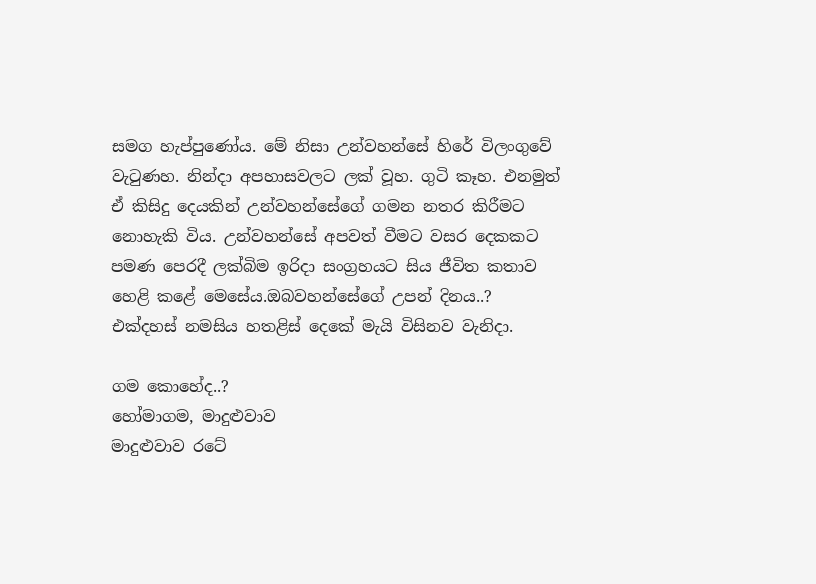සමග හැප්පුණෝය. මේ නිසා උන්වහන්සේ හිරේ විලංගුවේ වැටුණහ. නින්දා අපහාසවලට ලක් වූහ. ගුටි කෑහ. එනමුත් ඒ කිසිදු දෙයකින් උන්වහන්සේගේ ගමන නතර කිරීමට නොහැකි විය. උන්වහන්සේ අපවත් වීමට වසර දෙකකට පමණ පෙරදී ලක්බිම ඉරිදා සංග්‍රහයට සිය ජීවිත කතාව හෙළි කළේ මෙසේය.ඔබවහන්සේගේ උපන් දිනය..?
එක්දහස් නමසිය හතළිස් දෙකේ මැයි විසිනව වැනිදා.

ගම කොහේද..?
හෝමාගම, මාදුළුවාව
මාදුළුවාව රටේ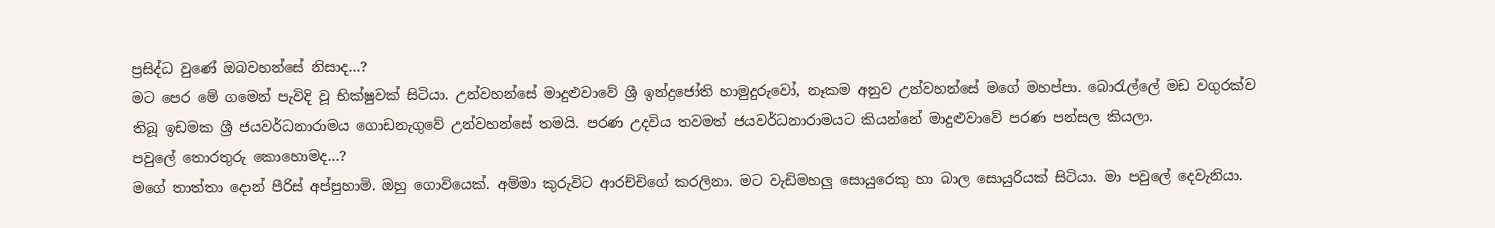ප්‍රසිද්ධ වුණේ ඔබවහන්සේ නිසාද…?
මට පෙර මේ ගමෙන් පැවිදි වූ භික්ෂුවක් සිටියා. උන්වහන්සේ මාදුළුවාවේ ශ්‍රී ඉන්ද්‍රජෝති හාමුදුරුවෝ, නෑකම අනුව උන්වහන්සේ මගේ මහප්පා. බොරැල්‍ලේ මඩ වගුරක්ව තිබූ ඉඩමක ශ්‍රී ජයවර්ධනාරාමය ගොඩනැගුවේ උන්වහන්සේ තමයි. පරණ උදවිය තවමත් ජයවර්ධනාරාමයට කියන්නේ මාදුළුවාවේ පරණ පන්සල කියලා.
පවු‍ලේ තොරතුරු කොහොමද…?
මගේ තාත්තා දොන් පීරිස් අප්පුහාමි. ඔහු ගොවියෙක්. අම්මා කුරුවිට ආරච්චිගේ කරලිනා. මට වැඩිමහලු සොයුරෙකු හා බාල සොයුරියක් සිටියා. මා පවු‍ලේ දෙවැනියා.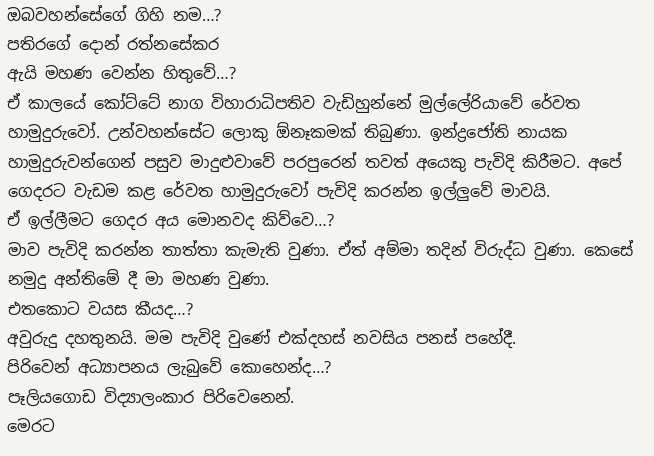ඔබවහන්සේගේ ගිහි නම…?
පතිරගේ දොන් රත්නසේකර
ඇයි මහණ වෙන්න හිතුවේ…?
ඒ කාලයේ කෝට්ටේ නාග විහාරාධිපතිව වැඩිහුන්නේ මුල්‍ලේරියාවේ රේවත හාමුදුරුවෝ. උන්වහන්සේට ලොකු ඕනෑකමක් තිබුණා. ඉන්ද්‍රජෝති නායක හාමුදුරුවන්ගෙන් පසුව මාදුළුවාවේ පරපුරෙන් තවත් අයෙකු පැවිදි කිරීමට. අපේ ගෙදරට වැඩම කළ රේවත හාමුදුරුවෝ පැවිදි කරන්න ඉල්ලුවේ මාවයි.
ඒ ඉල්ලීමට ගෙදර අය මොනවද කිව්වෙ…?
මාව පැවිදි කරන්න තාත්තා කැමැති වුණා. ඒත් අම්මා තදින් විරුද්ධ වුණා. කෙසේ නමුදු අන්තිමේ දී මා මහණ වුණා.
එතකොට වයස කීයද…?
අවුරුදු දහතුනයි. මම පැවිදි වුණේ එක්දහස් නවසිය පනස් පහේදී.
පිරිවෙන් අධ්‍යාපනය ලැබුවේ කොහෙන්ද…?
පෑලියගොඩ විද්‍යාලංකාර පිරිවෙනෙන්.
මෙරට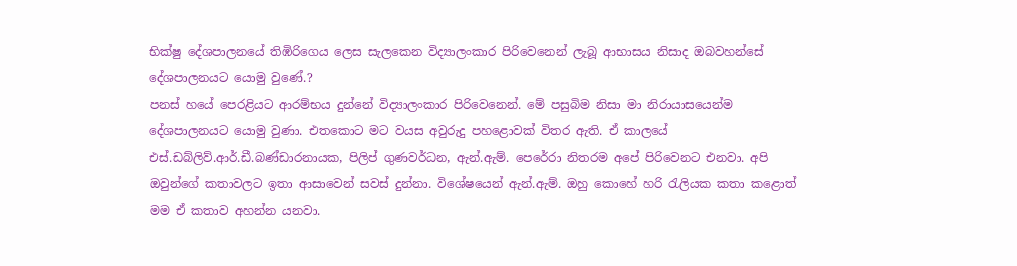භික්ෂු දේශපාලනයේ තිඹිරිගෙය ලෙස සැලකෙන විද්‍යාලංකාර පිරිවෙනෙන් ලැබූ ආභාසය නිසාද ඔබවහන්සේ දේශපාලනයට යොමු වුණේ.?
පනස් හයේ පෙරළියට ආරම්භය දුන්නේ විද්‍යාලංකාර පිරිවෙනෙන්. මේ පසුබිම නිසා මා නිරායාසයෙන්ම දේශපාලනයට යොමු වුණා. එතකොට මට වයස අවුරුදු පහළොවක් විතර ඇති. ඒ කාලයේ එස්.ඩබ්ලිව්.ආර්.ඩී.බණ්ඩාරනායක, පිලිප් ගුණවර්ධන, ඇන්.ඇම්. පෙරේරා නිතරම අපේ පිරිවෙනට එනවා. අපි ඔවුන්ගේ කතාවලට ඉතා ආසාවෙන් සවස් දුන්නා. විශේෂයෙන් ඇන්.ඇම්. ඔහු කොහේ හරි රැලියක කතා කළොත් මම ඒ කතාව අහන්න යනවා.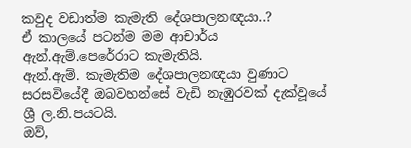කවුද වඩාත්ම කැමැති දේශපාලනඥයා..?
ඒ කාලයේ පටන්ම මම ආචාර්ය ඇන්.ඇම්.පෙරේරාට කැමැතියි.
ඇන්.ඇම්. කැමැතිම දේශපාලනඥයා වුණාට සරසවියේදී ඔබවහන්සේ වැඩි නැඹුරවක් දැක්වූයේ ශ්‍රී ල.නි.පයටයි.
ඔව්,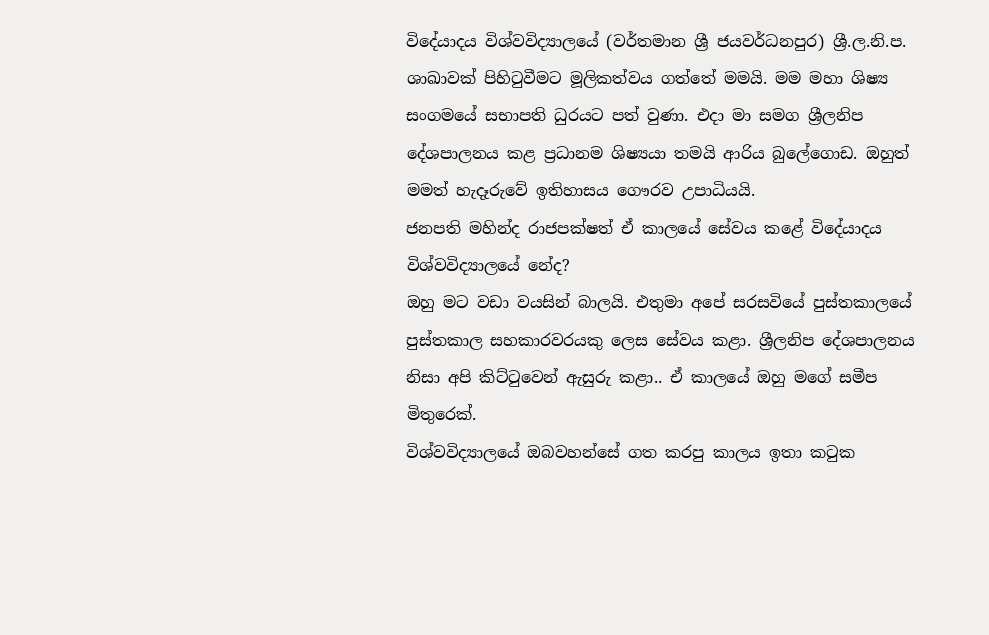විදේ‍යාදය විශ්වවිද්‍යාලයේ (වර්තමාන ශ්‍රී ජයවර්ධනපුර) ශ්‍රී.ල.නි.ප. ශාඛාවක් පිහිටුවීමට මූලිකත්වය ගත්තේ මමයි. මම මහා ශිෂ්‍ය සංගමයේ සභාපති ධුරයට පත් වුණා. එදා මා සමග ශ්‍රීලනිප දේශපාලනය කළ ප්‍රධානම ශිෂ්‍යයා තමයි ආරිය බු‍ලේගොඩ. ඔහුත් මමත් හැදෑරුවේ ඉතිහාසය ගෞරව උපාධියයි.
ජනපති මහින්ද රාජපක්ෂත් ඒ කාලයේ සේවය කළේ විදේ‍යාදය විශ්වවිද්‍යාලයේ නේද?
ඔහු මට වඩා වයසින් බාලයි. එතුමා අපේ සරසවියේ පුස්තකාලයේ පුස්තකාල සහකාරවරයකු ලෙස සේවය කළා. ශ්‍රීලනිප දේශපාලනය නිසා අපි කිට්ටුවෙන් ඇසුරු කළා.. ඒ කාලයේ ඔහු මගේ සමීප මිතුරෙක්.
විශ්වවිද්‍යාලයේ ඔබවහන්සේ ගත කරපු කාලය ඉතා කටුක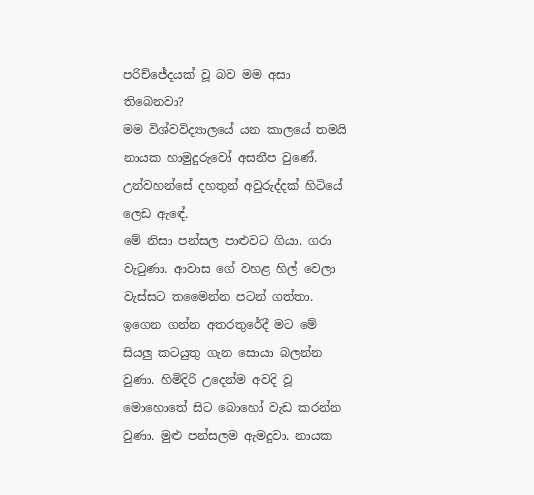පරිච්ජේදයක් වූ බව මම අසා තිබෙනවා?
මම විශ්වවිද්‍යාලයේ යන කාලයේ තමයි නායක හාමුදුරුවෝ අසනීප වුණේ. උන්වහන්සේ දහතුන් අවුරුද්දක් හිටියේ ලෙඩ ඇඳේ.
මේ නිසා පන්සල පාළුවට ගියා. ගරා වැටුණා. ආවාස ගේ වහළ හිල් වෙලා වැස්සට තමෛන්න පටන් ගත්තා. ඉගෙන ගන්න අතරතුරේදී මට මේ සියලු කටයුතු ගැන සොයා බලන්න වුණා. හිමිදිරි උදෙන්ම අවදි වූ මොහොතේ සිට බොහෝ වැඩ කරන්න වුණා. මුළු පන්සලම ඇමදුවා. නායක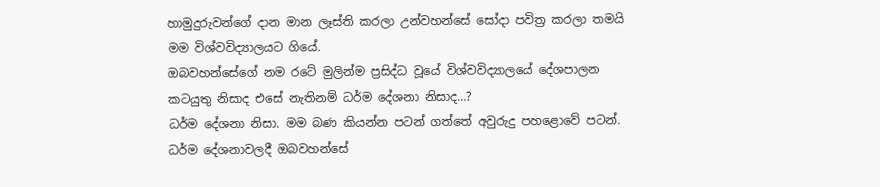හාමුදුරුවන්ගේ දාන මාන ලෑස්ති කරලා උන්වහන්සේ සෝදා පවිත්‍ර කරලා තමයි මම විශ්වවිද්‍යාලයට ගියේ.
ඔබවහන්සේගේ නම රටේ මුලින්ම ප්‍රසිද්ධ වූයේ විශ්වවිද්‍යාලයේ දේශපාලන කටයුතු නිසාද එසේ නැතිනම් ධර්ම දේශනා නිසාද…?
ධර්ම දේශනා නිසා. මම බණ කියන්න පටන් ගත්තේ අවුරුදු පහළොවේ පටන්.
ධර්ම දේශනාවලදී ඔබවහන්සේ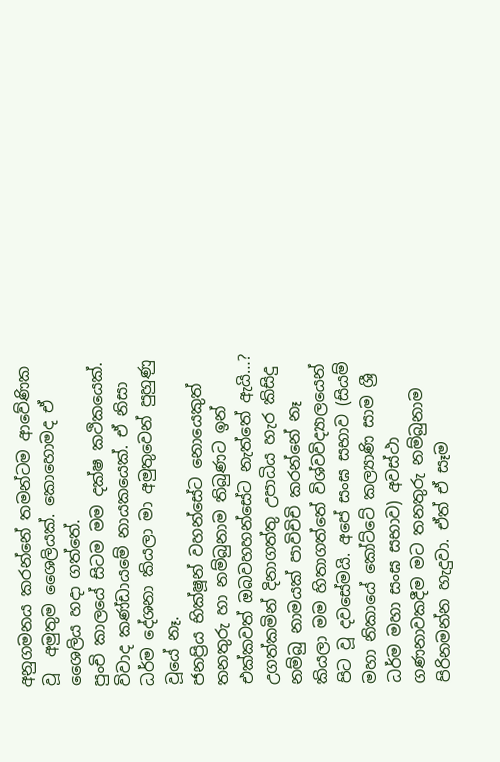අනුගමනය කරන්නේ තමන්ටම ආවේණික වූ  අමුතුම ‍ශෛලියක්. කොහොමද ඒ ශෛලිය හදා ගත්තේ.
පුංචි කාලයේ සිටම මම දක්ෂ කථිකයෙක්. විවාද කණ්ඩායමේ නායකයෙක්. ඒ නිසා ධර්ම දේශනා කියලා මා අමුතුවෙන් පුහුණු වූයේ නෑ.
ජනප්‍රිය භික්ෂූන් වහන්සේට නොයෙකුත් තනතුරු හා නම්බුනාම තිබුණට ඉන් එක්කවත් ඔබවහහන්සේට නැත්තේ ඇයි…?
උගත්කමින් දිනාගත්තු උපාධිය හැර කිසිදු නම්බු නාමයක් පාවිචිචි කරන්නේ නෑ කියලා මම හිතාගත්තේ විශ්වවිද්‍යාලයෙන් පිට වූ දවසේමයි. අපේ සංඝ සභාව (සියම් මහා නිකායේ කෝට්ටේ කල්‍යාණි සාම ශ්‍රී ධර්ම මහා සංඝ සභාව) අවස්ථා ගණනාවකදීම මට තනතුරු නම්බුනාම පිරිනමන්න හැදුවා. ඒත් ඒ සෑම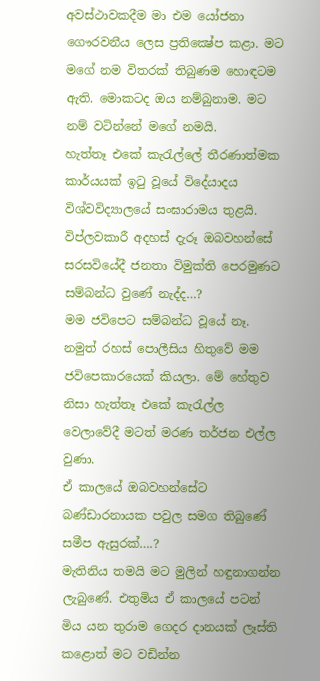අවස්ථාවකදීම මා එම යෝජනා ගෞරවනීය ලෙස ප්‍රතික්‍ෂේප කළා. මට මගේ නම විතරක් තිබුණම හොඳටම ඇති. මොකටද ඔය නම්බුනාම. මට නම් වටින්නේ මගේ නමයි.
හැත්තෑ එකේ කැරැල්‍ලේ තීරණාත්මක කාර්යයක් ඉටු වූයේ විදේ‍යාදය විශ්වවිද්‍යාලයේ සංඝාරාමය තුළයි. විප්ලවකාරී අදහස් දැරූ ඔබවහන්සේ සරසවියේදී ජනතා විමුක්ති පෙරමුණට සම්බන්ධ වුණේ නැද්ද…?
මම ජවිපෙට සම්බන්ධ වූයේ නෑ. නමුත් රහස් ‍පොලීසිය හිතුවේ මම ජවිපෙකාරයෙක් කියලා. මේ හේතුව නිසා හැත්තෑ එකේ කැරැල්ල වෙලාවේදී මටත් මරණ තර්ජන එල්ල වුණා.
ඒ කාලයේ ඔබවහන්සේට බණ්ඩාරනායක පවුල සමග තිබුණේ සමීප ඇසුරක්….?
මැතිනිය තමයි මට මුලින් හඳුනාගන්න ලැබුණේ. එතුමිය ඒ කාලයේ පටන් මිය යන තුරාම ගෙදර දානයක් ලෑස්ති කළොත් මට වඩින්න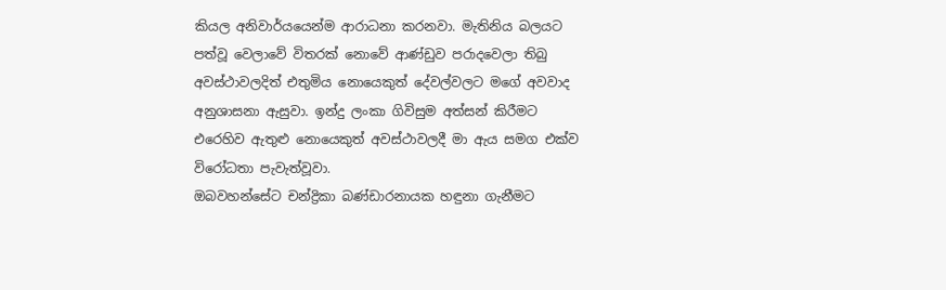කියල අනිවාර්යයෙන්ම ආරාධනා කරනවා. මැතිනිය බලයට පත්වූ වෙලාවේ විතරක් නොවේ ආණ්ඩුව පරාදවෙලා තිබු අවස්ථාවලදිත් එතුමිය නොයෙකුත් දේවල්වලට මගේ අවවාද අනුශාසනා ඇසුවා. ඉන්දු ලංකා ගිවිසුම අත්සන් කිරීමට එරෙහිව ඇතුළු නොයෙකුත් අවස්ථාවලදී මා ඇය සමග එක්ව විරෝධතා පැවැත්වූවා.
ඔබවහන්සේට චන්ද්‍රිකා බණ්ඩාරනායක හඳුනා ගැනීමට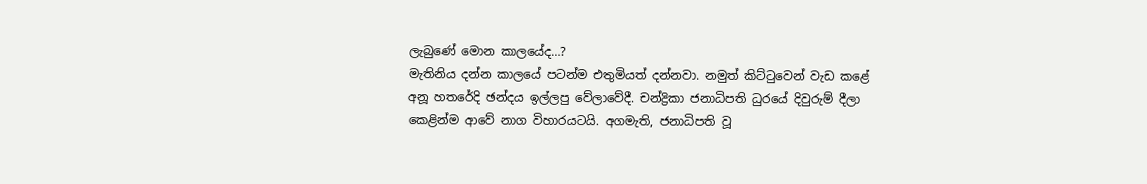ලැබුණේ මොන කාලයේද…?
මැතිනිය දන්න කාලයේ පටන්ම එතුමියත් දන්නවා. නමුත් කිට්ටුවෙන් වැඩ කළේ අනූ හතරේදි ඡන්දය ඉල්ලපු වේලාවේදී. චන්ද්‍රිකා ජනාධිපති ධුරයේ දිවුරුම් දීලා කෙළින්ම ආවේ නාග විහාරයටයි. අගමැති, ජනාධිපති වූ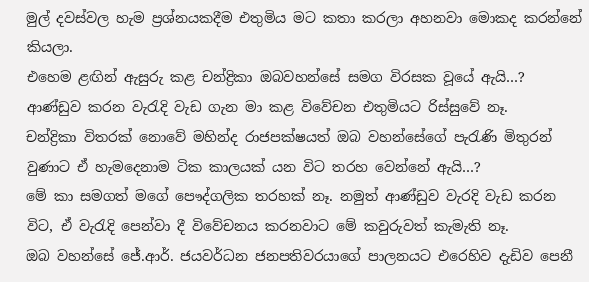මුල් දවස්වල හැම ප්‍රශ්නයකදීම එතුමිය මට කතා කරලා අහනවා මොකද කරන්නේ කියලා.
එහෙම ළඟින් ඇසුරු කළ චන්ද්‍රිකා ඔබවහන්සේ සමග විරසක වූයේ ඇයි…?
ආණ්ඩුව කරන වැරැදි වැඩ ගැන මා කළ විවේචන එතුමියට රිස්සුවේ නෑ.
චන්ද්‍රිකා විතරක් නොවේ මහින්ද රාජපක්ෂයත් ඔබ වහන්සේගේ පැරැණි මිතුරන් වුණාට ඒ හැමදෙනාම ටික කාලයක් යන විට තරහ වෙන්නේ ඇයි…?
මේ කා සමගත් මගේ පෞද්ගලික තරහක් නෑ. නමුත් ආණ්ඩුව වැරදි වැඩ කරන විට, ඒ වැරැදි පෙන්වා දී විවේචනය කරනවාට මේ කවුරුවත් කැමැති නෑ.
ඔබ වහන්සේ ජේ.ආර්. ජයවර්ධන ජනපතිවරයාගේ පාලනයට එරෙහිව දැඩිව පෙනී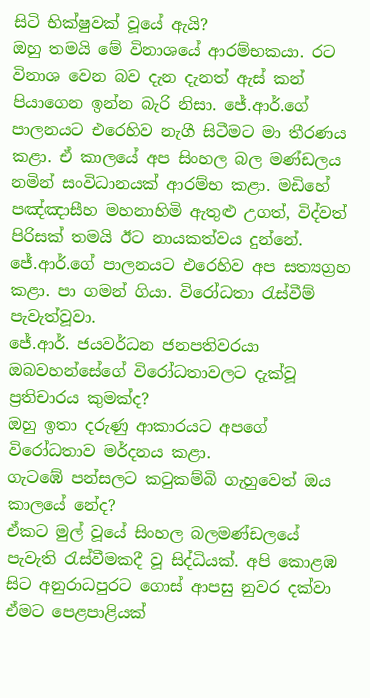සිටි භික්ෂුවක් වූයේ ඇයි?
ඔහු තමයි මේ විනාශයේ ආරම්භකයා. රට විනාශ වෙන බව දැන දැනත් ඇස් කන් පියාගෙන ඉන්න බැරි නිසා. ජේ.ආර්.ගේ පාලනයට එරෙහිව නැගී සිටීමට මා තීරණය කළා. ඒ කාලයේ අප සිංහල බල මණ්ඩලය නමින් සංවිධානයක් ආරම්භ කළා. මඩිහේ පඤ්ඤාසීහ මහනාහිමි ඇතුළු උගත්, විද්වත් පිරිසක් තමයි ඊට නායකත්වය දුන්නේ. ජේ.ආර්.ගේ පාලනයට එරෙහිව අප සත්‍යග්‍රහ කළා. පා ගමන් ගියා. විරෝධතා රැස්වීම් පැවැත්වූවා.
ජේ.ආර්. ජයවර්ධන ජනපතිවරයා ඔබවහන්සේගේ විරෝධතාවලට දැක්වූ ප්‍රතිචාරය කුමක්ද?
ඔහු ඉතා දරුණු ආකාරයට අපගේ විරෝධතාව මර්දනය කළා.
ගැටඹේ පන්සලට කටුකම්බි ගැහුවෙත් ඔය කාලයේ නේද?
ඒකට මුල් වූයේ සිංහල බලමණ්ඩලයේ පැවැති රැස්වීමකදී වූ සිද්ධියක්. අපි කොළඹ සිට අනුරාධපුරට ගොස් ආපසු නුවර දක්වා ඒමට පෙළපාළියක්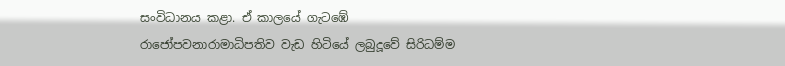සංවිධානය කළා. ඒ කාලයේ ගැටඹේ රාජෝපවනාරාමාධිපතිව වැඩ හිටියේ ලබුදූවේ සිරිධම්ම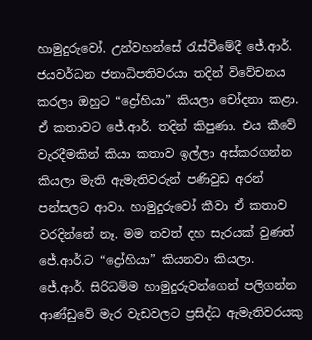හාමුදුරුවෝ. උන්වහන්සේ රැස්වීමේදී ජේ.ආර්. ජයවර්ධන ජනාධිපතිවරයා තදින් විවේචනය කරලා ඔහුට “ද්‍රෝහියා” කියලා චෝදනා කළා. ඒ කතාවට ජේ.ආර්. තදින් කිපුණා. එය කීවේ වැරදීමකින් කියා කතාව ඉල්ලා අස්කරගන්න කියලා මැති ඇමැතිවරුන් පණිවුඩ අරන් පන්සලට ආවා. හාමුදුරුවෝ කීවා ඒ කතාව වරදින්නේ නෑ. මම තවත් දහ සැරයක් වුණත් ජේ.ආර්.ට “ද්‍රෝහියා” කියනවා කියලා.
ජේ.ආර්. සිරිධම්ම හාමුදුරුවන්ගෙන් පලිගන්න ආණ්ඩුවේ මැර වැඩවලට ප්‍රසිද්ධ ඇමැතිවරයකු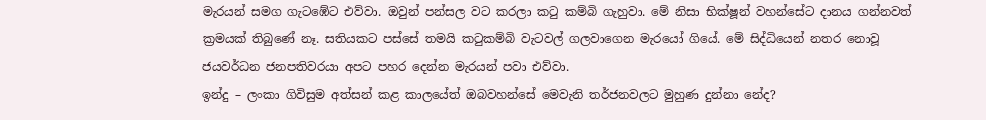මැරයන් සමග ගැටඹේට එව්වා. ඔවුන් පන්සල වට කරලා කටු කම්බි ගැහුවා. මේ නිසා භික්ෂූන් වහන්සේට දානය ගන්නවත් ක්‍රමයක් තිබුණේ නෑ. සතියකට පස්සේ තමයි කටුකම්බි වැටවල් ගලවාගෙන මැරයෝ ගියේ. මේ සිද්ධියෙන් නතර නොවූ ජයවර්ධන ජනපතිවරයා අපට පහර දෙන්න මැරයන් පවා එව්වා.
ඉන්දු – ලංකා ගිවිසුම අත්සන් කළ කාලයේත් ඔබවහන්සේ මෙවැනි තර්ජනවලට මුහුණ දුන්නා නේද?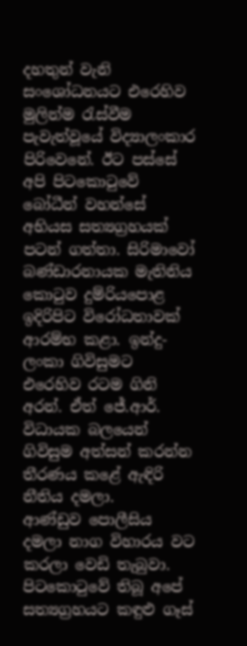දහතුන් වැනි සංශෝධනයට එරෙහිව මුලින්ම රැස්වීම පැවැත්වූයේ විද්‍යාලංකාර පිරිවෙනේ. ඊට පස්සේ අපි පිටකොටුවේ බෝධීන් වහන්සේ අභියස සත්‍යග්‍රහයක් පටන් ගත්තා. සිරිමාවෝ බණ්ඩාරනායක මැතිනිය කොටුව දුම්රිය‍පොළ ඉදිරිපිට විරෝධතාවක් ආරම්භ කළා. ඉන්දු-ලංකා ගිවිසුමට එරෙහිව රටම ගිනි අරන්. ඒත් ජේ.ආර්. විධායක බලයෙන් ගිවිසුම අත්සන් කරන්න තීරණය කළේ ඇඳිරි නීතිය දමලා.
ආණ්ඩුව ‍පොලීසිය දමලා නාග විහාරය වට කරලා වෙඩි තැබුවා. පිටකොටුවේ තිබූ අපේ සත්‍යග්‍රහයට කඳුළු ගෑස්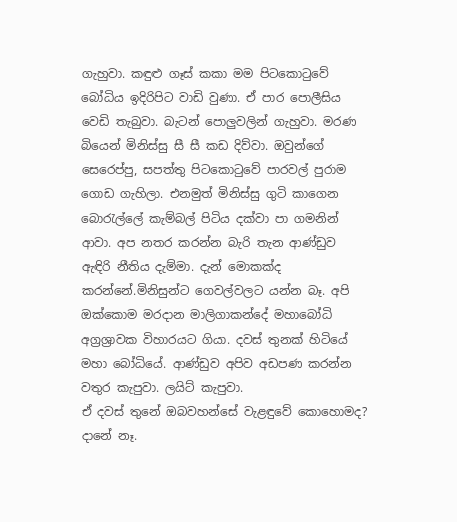ගැහුවා. කඳුළු ගෑස් කකා මම පිටකොටුවේ බෝධිය ඉදිරිපිට වාඩි වුණා. ඒ පාර ‍පොලීසිය වෙඩි තැබුවා. බැටන් ‍පොලුවලින් ගැහුවා. මරණ බියෙන් මිනිස්සු සී සී කඩ දිව්වා. ඔවුන්ගේ සෙරෙප්පු, සපත්තු පිටකොටුවේ පාරවල් පුරාම ගොඩ ගැහිලා. එනමුත් මිනිස්සු ගුටි කාගෙන බොරැල්‍ලේ කැම්බල් පිටිය දක්වා පා ගමනින් ආවා. අප නතර කරන්න බැරි තැන ආණ්ඩුව ඇඳිරි නීතිය දැම්මා. දැන් මොකක්ද කරන්නේ.මිනිසුන්ට ගෙවල්වලට යන්න බෑ. අපි ඔක්කොම මරදාන මාලිගාකන්දේ මහාබෝධි අග්‍රශ්‍රාවක විහාරයට ගියා. දවස් තුනක් හිටියේ මහා බෝධියේ. ආණ්ඩුව අපිව අඩපණ කරන්න වතුර කැපුවා. ලයිට් කැපුවා.
ඒ දවස් තුනේ ඔබවහන්සේ වැළඳුවේ කොහොමද?
දානේ නෑ.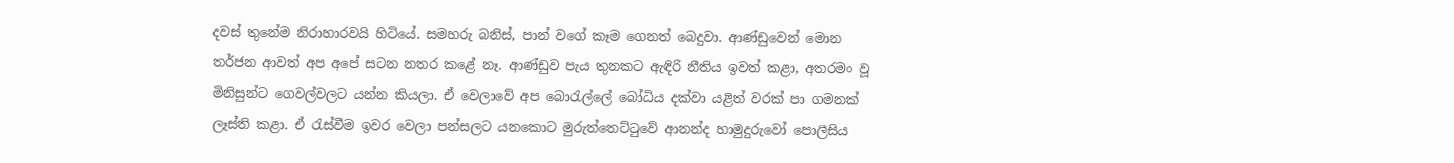දවස් තුනේම නිරාහාරවයි හිටියේ. සමහරු බනිස්, පාන් වගේ කෑම ගෙනත් බෙදුවා. ආණ්ඩුවෙන් මොන තර්ජන ආවත් අප අපේ සටන නතර කළේ නෑ. ආණ්ඩුව පැය තුනකට ඇඳිරි නීතිය ඉවත් කළා, අතරමං වූ මිනිසුන්ට ගෙවල්වලට යන්න කියලා. ඒ වෙලාවේ අප බොරැල්‍ලේ බෝධිය දක්වා යළිත් වරක් පා ගමනක් ලෑස්ති කළා. ඒ රැස්වීම ඉවර වෙලා පන්සලට යනකොට මුරුත්තෙට්ටුවේ ආනන්ද හාමුදුරුවෝ ‍පොලීසිය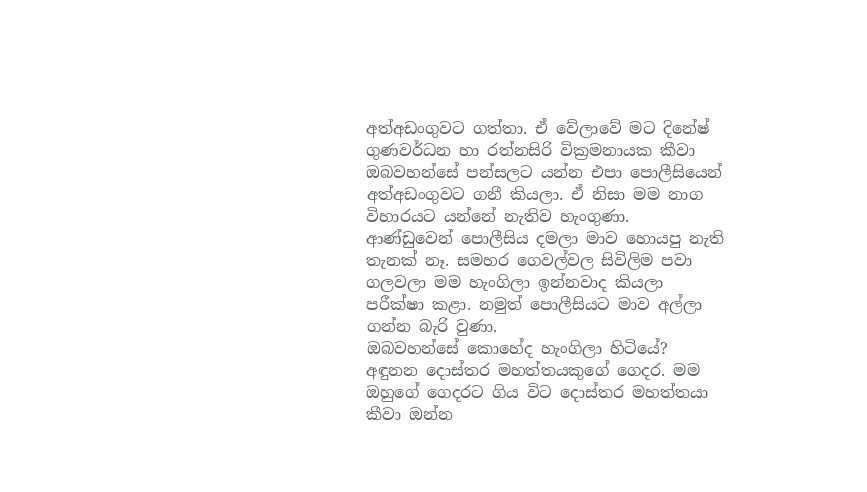අත්අඩංගුවට ගත්තා. ඒ වේලාවේ මට දිනේෂ් ගුණවර්ධන හා රත්නසිරි වික්‍රමනායක කීවා ඔබවහන්සේ පන්සලට යන්න එපා ‍පොලීසියෙන් අත්අඩංගුවට ගනී කියලා. ඒ නිසා මම නාග විහාරයට යන්නේ නැතිව හැංගුණා. ආණ්ඩුවෙන් ‍පොලීසිය දමලා මාව හොයපු නැති තැනක් නෑ. සමහර ගෙවල්වල සිවිලිම පවා ගලවලා මම හැංගිලා ඉන්නවාද කියලා පරීක්ෂා කළා. නමුත් ‍පොලීසියට මාව අල්ලා ගන්න බැරි වුණා.
ඔබවහන්සේ කොහේද හැංගිලා හිටියේ?
අඳුනන දොස්තර මහත්තයකුගේ ගෙදර. මම ඔහුගේ ගෙදරට ගිය විට දොස්තර මහත්තයා කීවා ඔන්න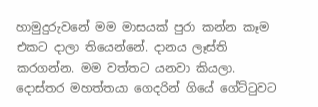හාමුදුරුවනේ මම මාසයක් පුරා කන්න කෑම එකට දාලා තියෙන්නේ. දානය ලෑස්ති කරගන්න. මම වත්තට යනවා කියලා. දොස්තර මහත්තයා ගෙදරින් ගියේ ගේට්ටුවට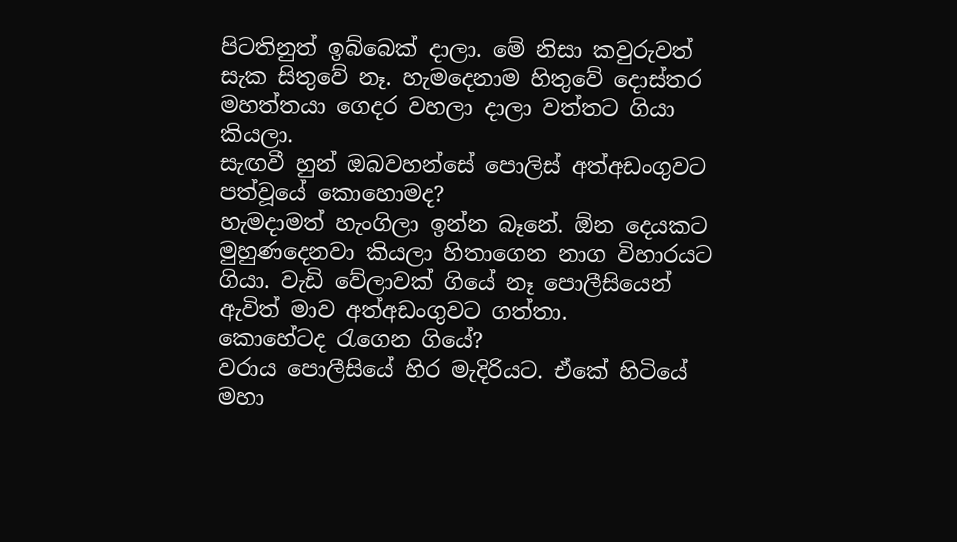පිටතිනුත් ඉබ්බෙක් දාලා. මේ නිසා කවුරුවත් සැක සිතුවේ නෑ. හැමදෙනාම හිතුවේ දොස්තර මහත්තයා ගෙදර වහලා දාලා වත්තට ගියා කියලා.
සැඟවී හුන් ඔබවහන්සේ ‍පොලිස් අත්අඩංගුවට පත්වූයේ කොහොමද?
හැමදාමත් හැංගිලා ඉන්න බෑනේ. ඕන දෙයකට මුහුණදෙනවා කියලා හිතාගෙන නාග විහාරයට ගියා. වැඩි වේලාවක් ගියේ නෑ ‍පොලීසියෙන් ඇවිත් මාව අත්අඩංගුවට ගත්තා.
කොහේටද රැගෙන ගියේ?
වරාය ‍පොලීසියේ හිර මැදිරියට. ඒකේ හිටියේ මහා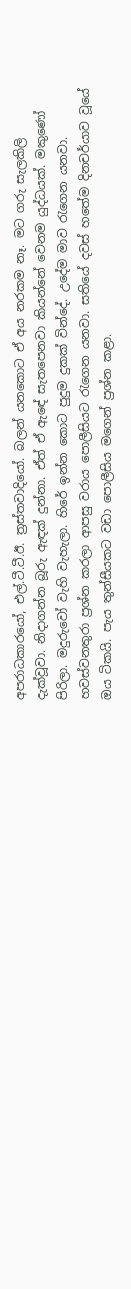අපරාධකාරයෝ, එල්.ටී.ටී.ඊ. ත්‍රස්තවාදියෝ. බලන් යනකොට ඒ අය නරකම නෑ. මට ගරු සැලකිලි දැක්වූවා. නිදාගන්න බූරු ඇඳක් දුන්නා. ඒත් ඒ ඇඳේ සැතපෙනවා කියන්නේ වෙනම යුද්ධයක්. මකුණෝ පිරිලා. මදුරුවෝ වැහි වැහැලා. හිරේ ඉන්න කොට පුදුම දුකක් වින්දේ. උදේම මාව රැගෙන යනවා. හවස්වනතුරා ප්‍රශ්න කරලා ආපසු වරාය ‍පොලීසියට රැගෙන යනවා. සතියේ දවස් හතේම දිනචර්යාව වූයේ ඔය ටිකයි. පැය තුන්සීයකට වඩා ‍පොලීසිය මගෙන් ප්‍රශ්න කළා.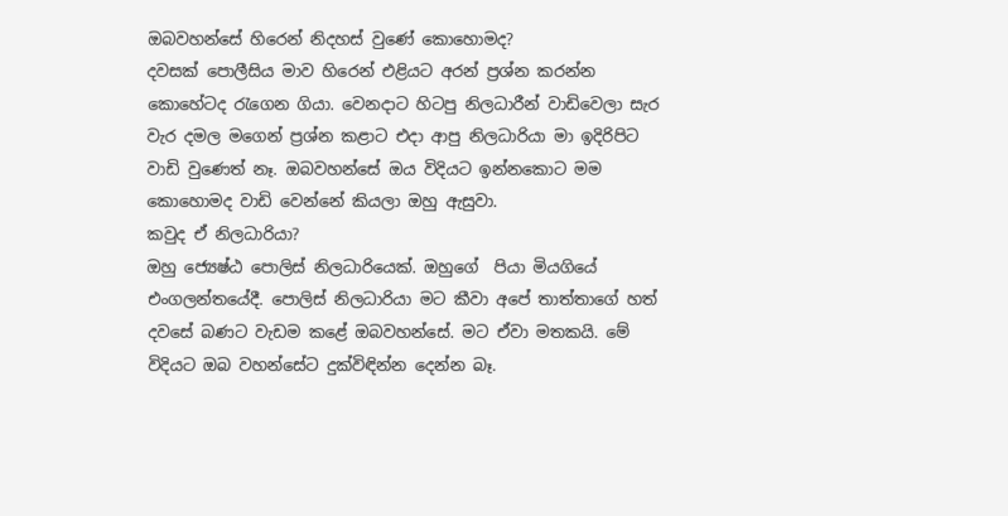ඔබවහන්සේ හිරෙන් නිදහස් වුණේ කොහොමද?
දවසක් ‍පොලීසිය මාව හිරෙන් එළියට අරන් ප්‍රශ්න කරන්න කොහේටද රැගෙන ගියා. වෙනදාට හිටපු නිලධාරීන් වාඩිවෙලා සැර වැර දමල මගෙන් ප්‍රශ්න කළාට එදා ආපු නිලධාරියා මා ඉදිරිපිට වාඩි වුණෙත් නෑ. ඔබවහන්සේ ඔය විදියට ඉන්නකොට මම කොහොමද වාඩි වෙන්නේ කියලා ඔහු ඇසුවා.
කවුද ඒ නිලධාරියා?
ඔහු ‍‍‍ජ්‍යෙෂ්ඨ ‍පොලිස් නිලධාරියෙක්. ඔහුගේ  පියා මියගියේ එංගලන්තයේදී. පොලිස් නිලධාරියා මට කීවා අපේ තාත්තාගේ හත් දවසේ බණට වැඩම කළේ ඔබවහන්සේ. මට ඒවා මතකයි. මේ විදියට ඔබ වහන්සේට දුක්විඳින්න දෙන්න බෑ.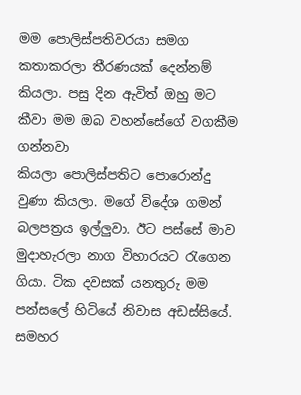මම ‍පොලිස්පතිවරයා සමග කතාකරලා තීරණයක් දෙන්නම් කියලා. පසු දින ඇවිත් ඔහු මට කීවා මම ඔබ වහන්සේගේ වගකීම ගන්නවා කියලා ‍පොලිස්පතිට ‍පොරොන්දු වුණා කියලා. මගේ විදේශ ගමන් බලපත්‍රය ඉල්ලුවා. ඊට පස්සේ මාව මුදාහැරලා නාග විහාරයට රැගෙන ගියා. ටික දවසක් යනතුරු මම පන්ස‍ලේ හිටියේ නිවාස අඩස්සියේ. සමහර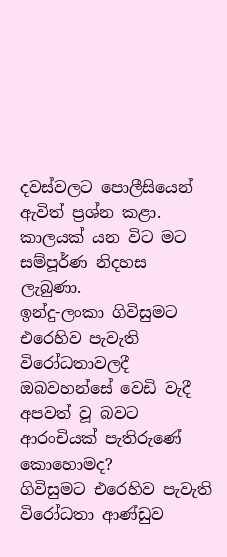දවස්වලට ‍පොලීසියෙන් ඇවිත් ප්‍රශ්න කළා. කාලයක් යන විට මට සම්පූර්ණ නිදහස ලැබුණා.
ඉන්දු-ලංකා ගිවිසුමට එරෙහිව පැවැති විරෝධතාවලදී ඔබවහන්සේ වෙඩි වැදී අපවත් වූ බවට ආරංචියක් පැතිරුණේ කොහොමද?
ගිවිසුමට එරෙහිව පැවැති විරෝධතා ආණ්ඩුව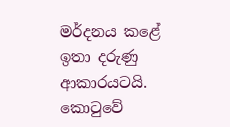මර්දනය කළේ ඉතා දරුණු ආකාරයටයි. කොටුවේ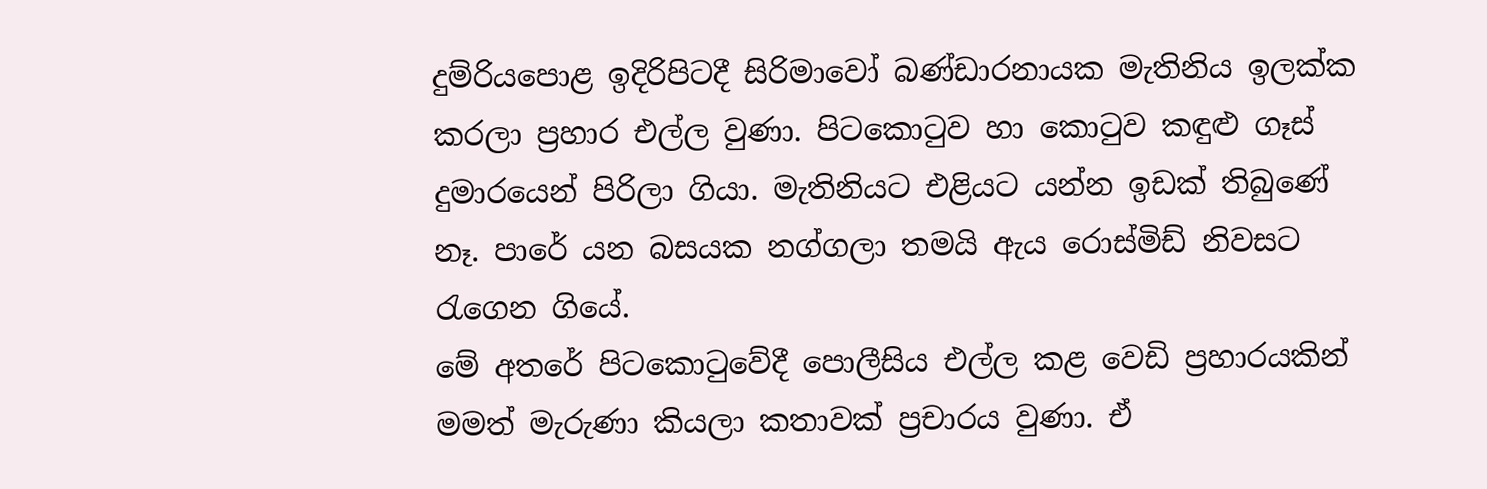දුම්රිය‍පොළ ඉදිරිපිටදී සිරිමාවෝ බණ්ඩාරනායක මැතිනිය ඉලක්ක කරලා ප්‍රහාර එල්ල වුණා. පිටකොටුව හා කොටුව කඳුළු ගෑස් දුමාරයෙන් පිරිලා ගියා. මැතිනියට එළියට යන්න ඉඩක් තිබුණේ නෑ. පාරේ යන බසයක නග්ගලා තමයි ඇය රොස්මිඩ් නිවසට රැගෙන ගියේ.
මේ අතරේ පිටකොටුවේදී ‍පොලීසිය එල්ල කළ වෙඩි ප්‍රහාරයකින් මමත් මැරුණා කියලා කතාවක් ප්‍රචාරය වුණා. ඒ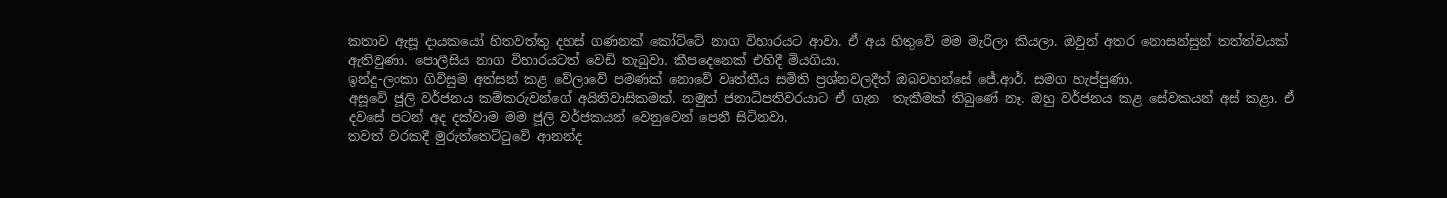කතාව ඇසූ දායකයෝ හිතවත්තු දහස් ගණනක් කෝට්ටේ නාග විහාරයට ආවා. ඒ අය හිතුවේ මම මැරිලා කියලා. ඔවුන් අතර නොසන්සුන් තත්ත්වයක් ඇතිවුණා. පොලීසිය නාග විහාරයටත් වෙඩි තැබුවා. කීපදෙනෙක් එහිදී මියගියා.
ඉන්දු-ලංකා ගිවිසුම අත්සන් කළ වේලාවේ පමණක් නොවේ වෘත්තීය සමිති ප්‍රශ්නවලදීත් ඔබවහන්සේ ජේ.ආර්. සමග හැප්පුණා.
අසූවේ ජූලි වර්ජනය කම්කරුවන්ගේ අයිතිවාසිකමක්. නමුත් ජනාධිපතිවරයාට ඒ ගැන  තැකීමක් තිබුණේ නෑ. ඔහු වර්ජනය කළ සේවකයන් අස් කළා. ඒ දවසේ පටන් අද දක්වාම මම ජූලි වර්ජකයන් වෙනුවෙන් පෙනී සිටිනවා.
තවත් වරකදී මුරුත්තෙට්ටුවේ ආනන්ද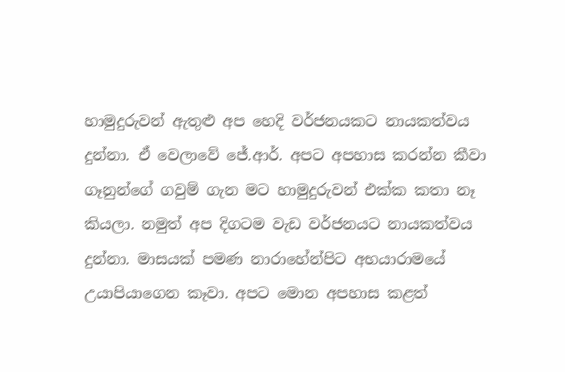හාමුදුරුවන් ඇතුළු අප හෙදි වර්ජනයකට නායකත්වය දුන්නා. ඒ වෙලාවේ ජේ.ආර්. අපට අපහාස කරන්න කීවා ගෑනුන්ගේ ගවුම් ගැන මට හාමුදුරුවන් එක්ක කතා නෑ කියලා. නමුත් අප දිගටම වැඩ වර්ජනයට නායකත්වය දුන්නා. මාසයක් පමණ නාරාහේන්පිට අභයාරාමයේ උයාපියාගෙන කෑවා. අපට මොන අපහාස කළත්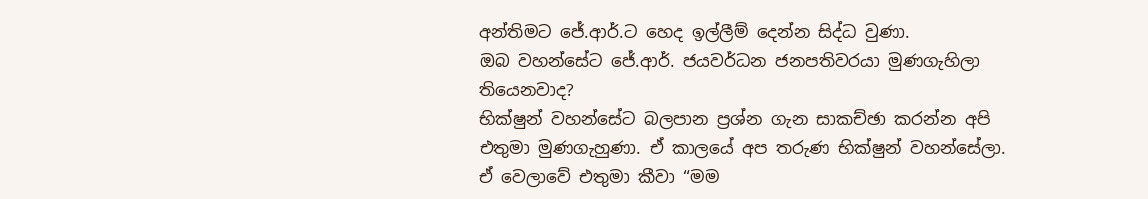අන්තිමට ජේ.ආර්.ට හෙද ඉල්ලීම් දෙන්න සිද්ධ වුණා.
ඔබ වහන්සේට ජේ.ආර්. ජයවර්ධන ජනපතිවරයා මුණගැහිලා තියෙනවාද?
භික්ෂුන් වහන්සේට බලපාන ප්‍රශ්න ගැන සාකච්ඡා කරන්න අපි එතුමා මුණගැහුණා. ඒ කාලයේ අප තරුණ භික්ෂුන් වහන්සේලා. ඒ වෙලාවේ එතුමා කීවා “මම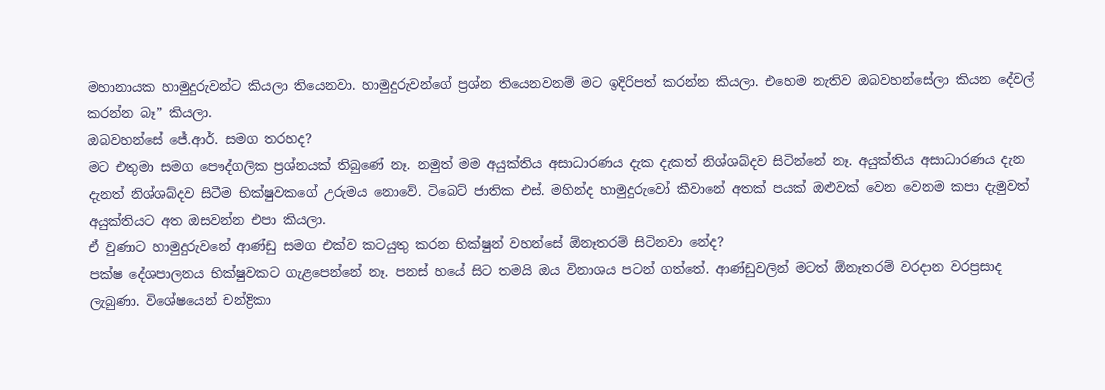මහානායක හාමුදුරුවන්ට කියලා තියෙනවා. හාමුදුරුවන්ගේ ප්‍රශ්න තියෙනවනම් මට ඉදිරිපත් කරන්න කියලා. එහෙම නැතිව ඔබවහන්සේලා කියන දේවල් කරන්න බෑ” කියලා.
ඔබවහන්සේ ජේ.ආර්. සමග තරහද?
මට එතුමා සමග පෞද්ගලික ප්‍රශ්නයක් තිබුණේ නෑ. නමුත් මම අයුක්තිය අසාධාරණය දැක දැකත් නිශ්ශබ්දව සිටින්නේ නෑ. අයුක්තිය අසාධාරණය දැන දැනත් නිශ්ශබ්දව සිටීම භික්ෂුවකගේ උරුමය නොවේ. ටිබෙට් ජාතික එස්. මහින්ද හාමුදුරුවෝ කීවානේ අතක් පයක් ඔළුවක් වෙන වෙනම කපා දැමුවත් අයුක්තියට අත ඔසවන්න එපා කියලා.
ඒ වුණාට හාමුදුරුවනේ ආණ්ඩු සමග එක්ව කටයුතු කරන භික්ෂුන් වහන්සේ ඕනෑතරම් සිටිනවා නේද?
පක්ෂ දේශපාලනය භික්ෂුවකට ගැළපෙන්නේ නෑ. පනස් හයේ සිට තමයි ඔය විනාශය පටන් ගත්තේ. ආණ්ඩුවලින් මටත් ඕනෑතරම් වරදාන වරප්‍රසාද ලැබුණා. විශේෂයෙන් චන්ද්‍රිකා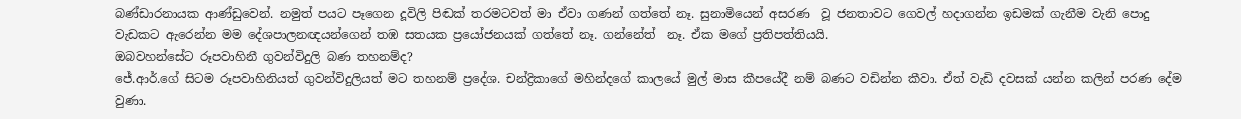බණ්ඩාරනායක ආණ්ඩුවෙන්. නමුත් පයට පෑගෙන දූවිලි පිඬක් තරමටවත් මා ඒවා ගණන් ගත්තේ නෑ. සුනාමියෙන් අසරණ  වූ ජනතාවට ගෙවල් හදාගන්න ඉඩමක් ගැනීම වැනි ‍පොදු වැඩකට ඇරෙන්න මම දේශපාලනඥයන්ගෙන් තඹ සතයක ප්‍රයෝජනයක් ගත්තේ නෑ. ගන්නේත්  නෑ. ඒක මගේ ප්‍රතිපත්තියයි.
ඔබවහන්සේට රූපවාහිනී ගුවන්විදුලි බණ තහනම්ද?
ජේ.ආර්.ගේ සිටම රූපවාහිනියත් ගුවන්විදුලියත් මට තහනම් ප්‍රදේශ. චන්ද්‍රිකාගේ මහින්දගේ කාලයේ මුල් මාස කීපයේදී නම් බණට වඩින්න කීවා. ඒත් වැඩි දවසක් යන්න කලින් පරණ දේම වුණා.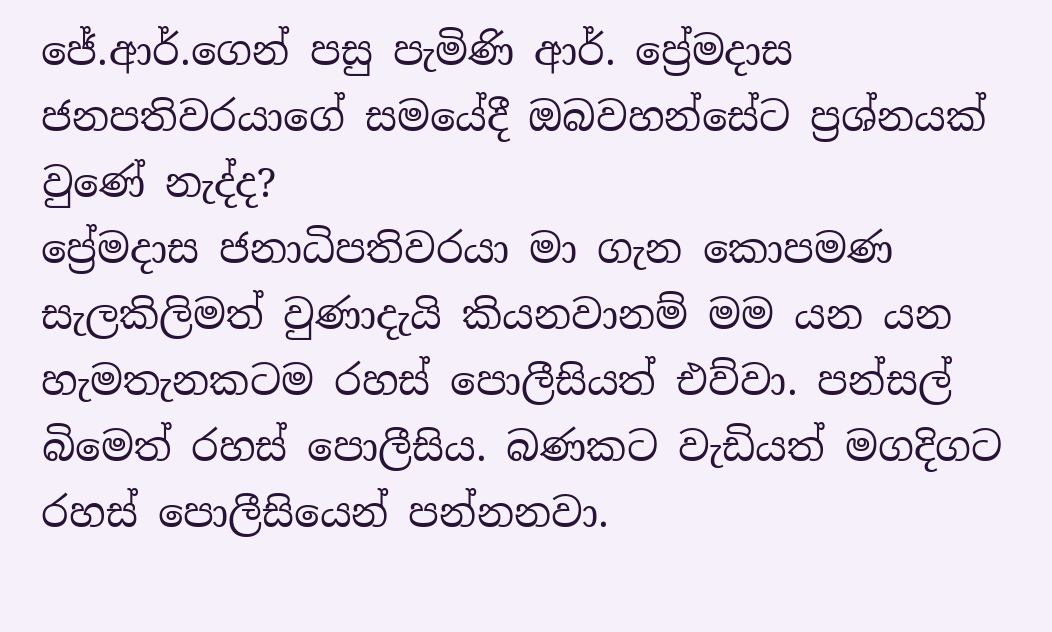ජේ.ආර්.ගෙන් පසු පැමිණි ආර්. ප්‍රේමදාස ජනපතිවරයාගේ සමයේදී ඔබවහන්සේට ප්‍රශ්නයක් වුණේ නැද්ද?
ප්‍රේමදාස ජනාධිපතිවරයා මා ගැන කොපමණ සැලකිලිමත් වුණාදැයි කියනවානම් මම යන යන හැමතැනකටම රහස් ‍පොලීසියත් එව්වා. පන්සල් බිමෙත් රහස් ‍පොලීසිය. බණකට වැඩියත් මගදිගට රහස් ‍පොලීසියෙන් පන්නනවා.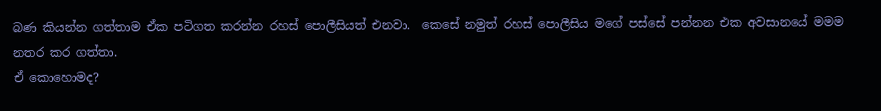බණ කියන්න ගත්තාම ඒක පටිගත කරන්න රහස් ‍පොලීසියත් එනවා.  කෙසේ නමුත් රහස් ‍පොලීසිය මගේ පස්සේ පන්නන එක අවසානයේ මමම නතර කර ගත්තා.
ඒ කොහොමද?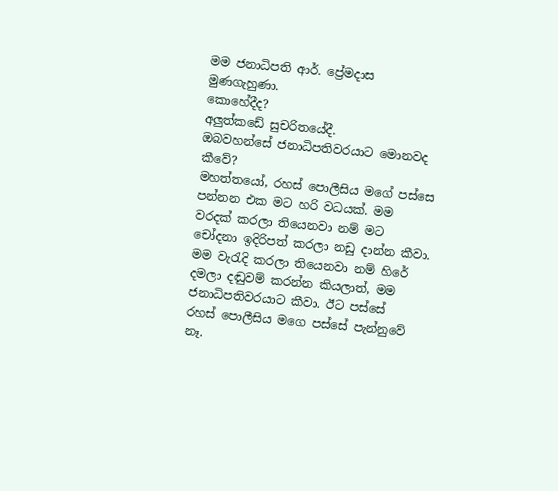මම ජනාධිපති ආර්. ප්‍රේමදාස මුණගැහුණා.
කොහේදීද?
අලුත්කඩේ සුචරිතයේදී.
ඔබවහන්සේ ජනාධිපතිවරයාට මොනවද කීවේ?
මහත්තයෝ, රහස් ‍පොලීසිය මගේ පස්සෙ පන්නන එක මට හරි වධයක්. මම වරදක් කරලා තියෙනවා නම් මට චෝදනා ඉදිරිපත් කරලා නඩු දාන්න කීවා. මම වැරැදි කරලා තියෙනවා නම් හිරේ දමලා දඬුවම් කරන්න කියලාත්, මම ජනාධිපතිවරයාට කීවා. ඊට පස්සේ රහස් ‍පොලීසිය මගෙ පස්සේ පැන්නුවේ නෑ.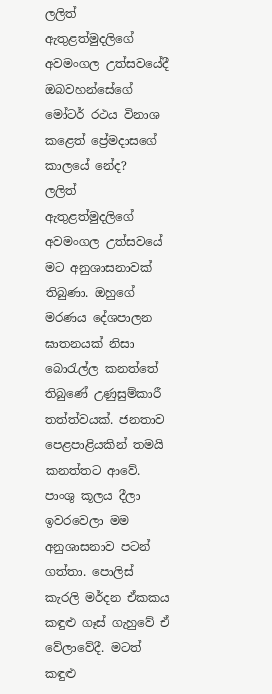ලලිත් ඇතුළත්මුදලිගේ අවමංගල උත්සවයේදී ඔබවහන්සේගේ මෝටර් රථය විනාශ කළෙත් ප්‍රේමදාසගේ  කාලයේ නේද?
ලලිත් ඇතුළත්මුදලිගේ අවමංගල උත්සවයේ මට අනුශාසනාවක් තිබුණා. ඔහුගේ මරණය දේශපාලන ඝාතනයක් නිසා බොරැල්ල කනත්තේ තිබුණේ උණුසුම්කාරී තත්ත්වයක්. ජනතාව පෙළපාළියකින් තමයි කනත්තට ආවේ. පාංශු කූලය දීලා ඉවරවෙලා මම අනුශාසනාව පටන් ගත්තා. පොලිස් කැරලි මර්දන ඒකකය කඳුළු ගෑස් ගැහුවේ ඒ වේලාවේදී. මටත් කඳුළු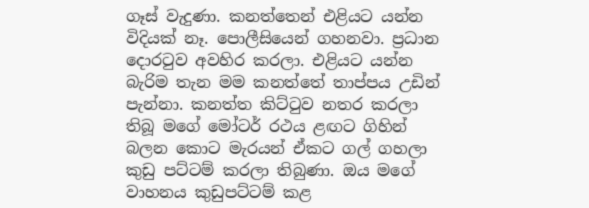ගෑස් වැදුණා. කනත්තෙන් එළියට යන්න විදියක් නෑ. පොලීසියෙන් ගහනවා. ප්‍රධාන දොරටුව අවහිර කරලා. එළියට යන්න බැරිම තැන මම කනත්තේ තාප්පය උඩින් පැන්නා. කනත්ත කිට්ටුව නතර කරලා තිබූ මගේ මෝටර් රථය ළඟට ගිහින් බලන කොට මැරයන් ඒකට ගල් ගහලා කුඩු පට්ටම් කරලා තිබුණා. ඔය මගේ වාහනය කුඩුපට්ටම් කළ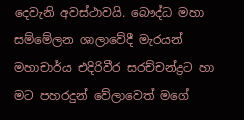දෙවැනි අවස්ථාවයි. බෞද්ධ මහා සම්මේලන ශාලාවේදී මැරයන් මහාචාර්ය එදිරිවීර සරච්චන්ද්‍රට හා මට පහරදුන් වේලාවෙත් මගේ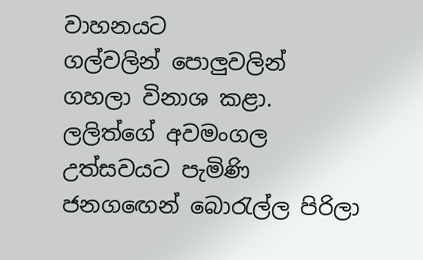වාහනයට  ගල්වලින් ‍පොලුවලින් ගහලා විනාශ කළා. ලලිත්ගේ අවමංගල උත්සවයට පැමිණි ජනගඟෙන් බොරැල්ල පිරිලා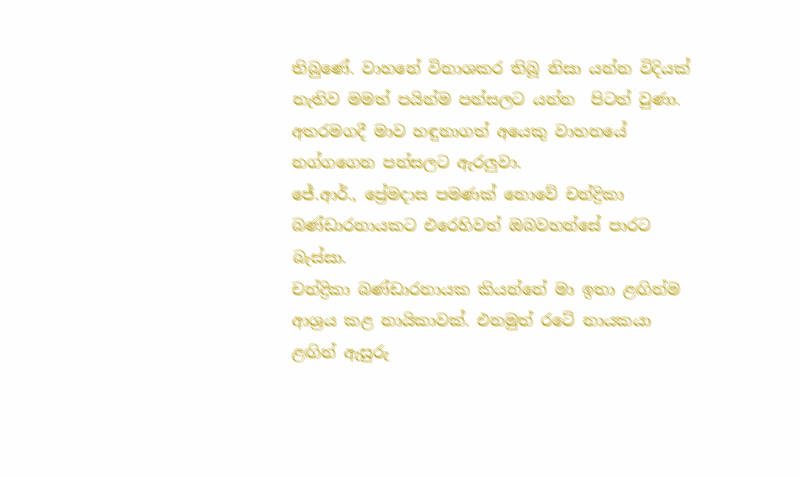තිබුණේ. වාහනේ විනාශකර තිබූ නිසා යන්න විදියක් නැතිව මමත් පයින්ම පන්සලට යන්න  පිටත් වුණා. අතරමගදී මාව හඳුනාගත් අයෙකු වාහනයේ නග්ගගෙන පන්සලට ඇරලුවා.
ජේ.ආර්., ප්‍රේමදාස පමණක් නොවේ චන්ද්‍රිකා බණ්ඩාරනායකට එරෙහිවත් ඔබවහන්සේ පාරට බැස්සා.
චන්ද්‍රිකා බණ්ඩාරනායක කියන්නේ මා ඉතා ළඟින්ම ආශ්‍රය කළ නායිකාවක්. එනමුත් රටේ නායකයා ළඟින් ඇසුරු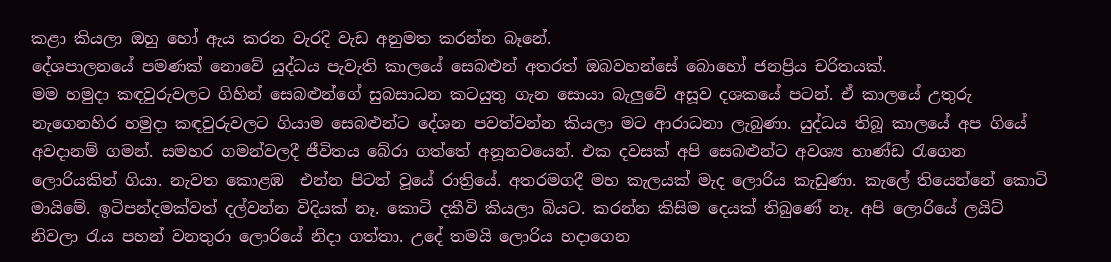කළා කියලා ඔහු හෝ ඇය කරන වැරදි වැඩ අනුමත කරන්න බෑනේ.
දේශපාලනයේ පමණක් නොවේ යුද්ධය පැවැති කාලයේ සෙබළුන් අතරත් ඔබවහන්සේ බොහෝ ජනප්‍රිය චරිතයක්.
මම හමුදා කඳවුරුවලට ගිහින් සෙබළුන්ගේ සුබසාධන කටයුතු ගැන සොයා බැලුවේ අසූව දශකයේ පටන්. ඒ කාලයේ උතුරු නැගෙනහිර හමුදා කඳවුරුවලට ගියාම සෙබළුන්ට දේශන පවත්වන්න කියලා මට ආරාධනා ලැබුණා. යුද්ධය තිබූ කාලයේ අප ගියේ අවදානම් ගමන්. සමහර ගමන්වලදී ජීවිතය බේරා ගත්තේ අනූනවයෙන්. එක දවසක් අපි සෙබළුන්ට අවශ්‍ය භාණ්ඩ රැගෙන ලොරියකින් ගියා. නැවත කොළඹ  එන්න පිටත් වූයේ රාත්‍රියේ. අතරමගදී මහ කැලයක් මැද ලොරිය කැඩුණා. කැ‍ලේ තියෙන්නේ කොටි මායිමේ. ඉටිපන්දමක්වත් දල්වන්න විදියක් නෑ. කොටි දකීවි කියලා බියට. කරන්න කිසිම දෙයක් තිබුණේ නෑ. අපි ලොරියේ ලයිට් නිවලා රැය පහන් වනතුරා ලොරියේ නිදා ගත්තා. උදේ තමයි ලොරිය හදාගෙන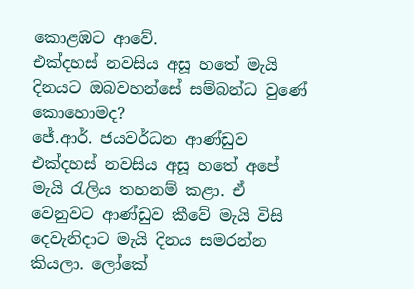කොළඹට ආවේ.
එක්දහස් නවසිය අසූ හතේ මැයි දිනයට ඔබවහන්සේ සම්බන්ධ වුණේ කොහොමද?
ජේ.ආර්. ජයවර්ධන ආණ්ඩුව එක්දහස් නවසිය අසූ හතේ අපේ මැයි රැලිය තහනම් කළා. ඒ වෙනුවට ආණ්ඩුව කීවේ මැයි විසි දෙවැනිදාට මැයි දිනය සමරන්න කියලා. ලෝකේ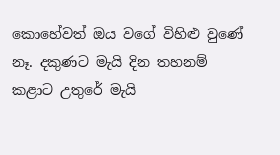කොහේවත් ඔය වගේ විහිළු වුණේ නෑ. දකුණට මැයි දින තහනම් කළාට උතුරේ මැයි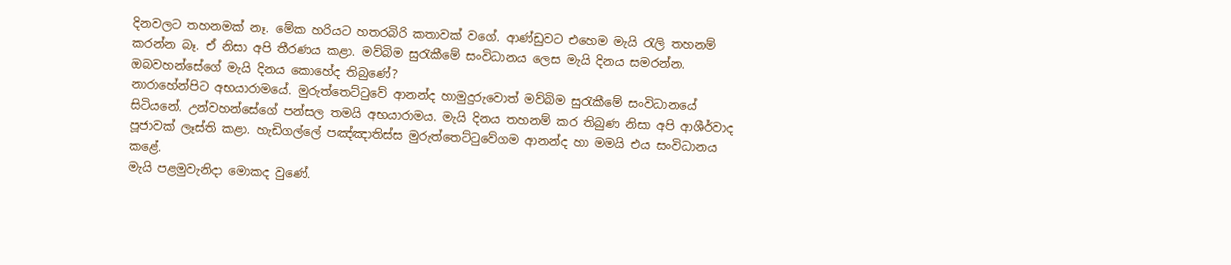දිනවලට තහනමක් නෑ. මේක හරියට හතරබිරි කතාවක් වගේ. ආණ්ඩුවට එහෙම මැයි රැලි තහනම් කරන්න බෑ. ඒ නිසා අපි තීරණය කළා. මව්බිම සුරැකීමේ සංවිධානය ලෙස මැයි දිනය සමරන්න.
ඔබවහන්සේගේ මැයි දිනය කොහේද තිබුණේ?
නාරාහේන්පිට අභයාරාමයේ. මුරුත්තෙට්ටුවේ ආනන්ද හාමුදුරුවොත් මව්බිම සුරැකීමේ සංවිධානයේ සිටියනේ. උන්වහන්සේගේ පන්සල තමයි අභයාරාමය. මැයි දිනය තහනම් කර තිබුණ නිසා අපි ආශීර්වාද පූජාවක් ලෑස්ති කළා. හැඩිගල්‍ලේ පඤ්ඤාතිස්ස මුරුත්තෙට්ටුවේගම ආනන්ද හා මමයි එය සංවිධානය කළේ.
මැයි පළමුවැනිදා මොකද වුණේ.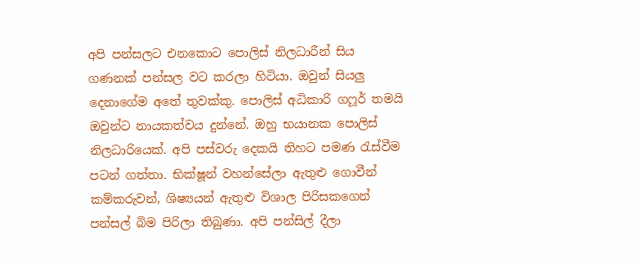අපි පන්සලට එනකොට ‍පොලිස් නිලධාරීන් සිය ගණනක් පන්සල වට කරලා හිටියා. ඔවුන් සියලු දෙනාගේම අතේ තුවක්කු. පොලිස් අධිකාරි ගෆූර් තමයි ඔවුන්ට නායකත්වය දුන්නේ. ඔහු භයානක ‍පොලිස් නිලධාරියෙක්. අපි පස්වරු දෙකයි තිහට පමණ රැස්වීම පටන් ගත්තා. භික්ෂූන් වහන්සේලා ඇතුළු ගොවීන් කම්කරුවන්, ශිෂ්‍යයන් ඇතුළු විශාල පිරිසකගෙන් පන්සල් බිම පිරිලා තිබුණා. අපි පන්සිල් දීලා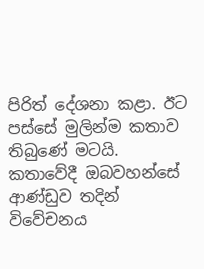පිරිත් දේශනා කළා. ඊට පස්සේ මුලින්ම කතාව තිබුණේ මටයි.
කතාවේදී ඔබවහන්සේ ආණ්ඩුව තදින් විවේචනය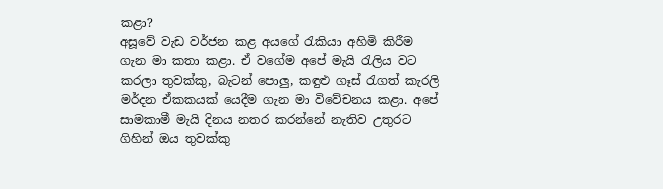කළා?
අසූවේ වැඩ වර්ජන කළ අයගේ රැකියා අහිමි කිරීම ගැන මා කතා කළා. ඒ වගේම අපේ මැයි රැලිය වට කරලා තුවක්කු, බැටන් ‍පොලු, කඳුළු ගෑස් රැගත් කැරලි මර්දන ඒකකයක් යෙදීම ගැන මා විවේචනය කළා. අපේ සාමකාමී මැයි දිනය නතර කරන්නේ නැතිව උතුරට ගිහින් ඔය තුවක්කු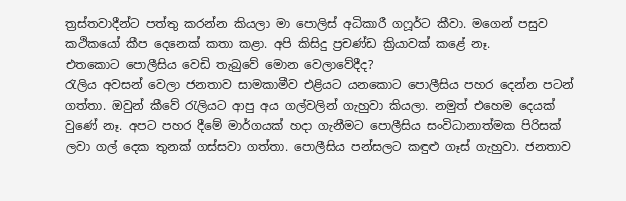ත්‍රස්තවාදීන්ට පත්තු කරන්න කියලා මා ‍පොලිස් අධිකාරී ගෆූර්ට කීවා. මගෙන් පසුව කථිකයෝ කීප දෙනෙක් කතා කළා. අපි කිසිදු ප්‍රචණ්ඩ ක්‍රියාවක් කළේ නෑ.
එතකොට ‍පොලීසිය වෙඩි තැබුවේ මොන වෙලාවේදීද?
රැලිය අවසන් වෙලා ජනතාව සාමකාමීව එළියට යනකොට ‍පොලීසිය පහර දෙන්න පටන් ගත්තා. ඔවුන් කීවේ රැලියට ආපු අය ගල්වලින් ගැහුවා කියලා. නමුත් එහෙම දෙයක් වුණේ නෑ. අපට පහර දීමේ මාර්ගයක් හදා ගැනීමට ‍පොලීසිය සංවිධානාත්මක පිරිසක් ලවා ගල් දෙක තුනක් ගස්සවා ගත්තා. පොලීසිය පන්සලට කඳුළු ගෑස් ගැහුවා. ජනතාව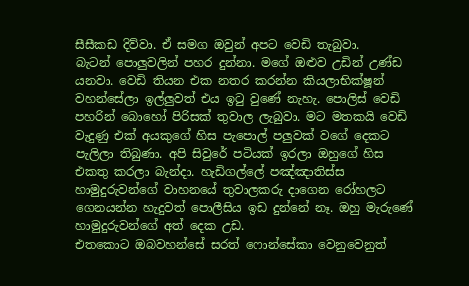සීසීකඩ දිව්වා. ඒ සමග ඔවුන් අපට වෙඩි තැබුවා. බැටන් ‍පොලුවලින් පහර දුන්නා. මගේ ඔළුව උඩින් උණ්ඩ යනවා. වෙඩි තියන එක නතර කරන්න කියලාභික්ෂූන් වහන්සේලා ඉල්ලුවත් එය ඉටු වුණේ නැහැ. පොලිස් වෙඩි පහරින් බොහෝ පිරිසක් තුවාල ලැබුවා. මට මතකයි වෙඩි වැදුණු එක් අයකුගේ හිස පැ‍පොල් පලුවක් වගේ දෙකට පැලිලා තිබුණා. අපි සිවුරේ පටියක් ඉරලා ඔහුගේ හිස එකතු කරලා බැන්දා. හැඩිගල්‍ලේ පඤ්ඤාතිස්ස හාමුදුරුවන්ගේ වාහනයේ තුවාලකරු දාගෙන රෝහලට ගෙනයන්න හැදුවත් ‍පොලීසිය ඉඩ දුන්නේ නෑ. ඔහු මැරුණේ හාමුදුරුවන්ගේ අත් දෙක උඩ.
එතකොට ඔබවහන්සේ සරත් ෆොන්සේකා වෙනුවෙනුත්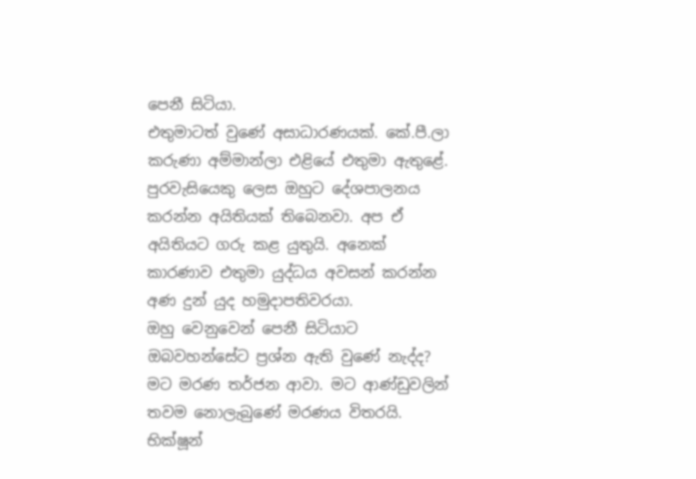පෙනී සිටියා.
එතුමාටත් වුණේ අසාධාරණයක්. කේ.පී.ලා කරුණා අම්මාන්ලා එළියේ එතුමා ඇතුළේ. පුරවැසියෙකු ලෙස ඔහුට දේශපාලනය කරන්න අයිතියක් තිබෙනවා. අප ඒ අයිතියට ගරු කළ යුතුයි. අනෙක් කාරණාව එතුමා යුද්ධය අවසන් කරන්න අණ දුන් යුද හමුදාපතිවරයා.
ඔහු වෙනුවෙන් පෙනී සිටියාට ඔබවහන්සේට ප්‍රශ්න ඇති වුණේ නැද්ද?
මට මරණ තර්ජන ආවා. මට ආණ්ඩුවලින් තවම නොලැබුණේ මරණය විතරයි.
භික්ෂූන්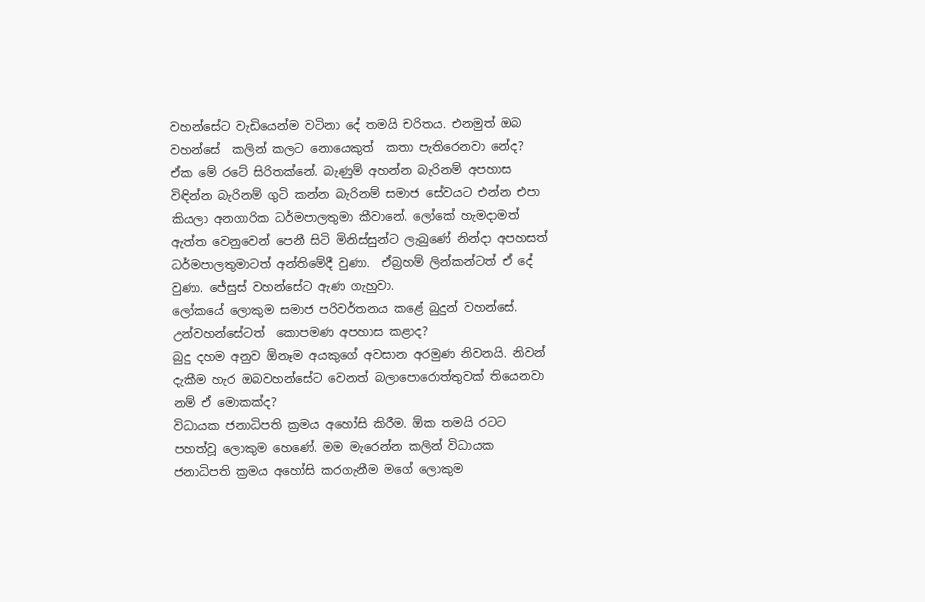වහන්සේට වැඩියෙන්ම වටිනා දේ තමයි චරිතය. එනමුත් ඔබ වහන්සේ  කලින් කලට නොයෙකුත්  කතා පැතිරෙනවා නේද?
ඒක මේ රටේ සිරිතක්නේ. බැණුම් අහන්න බැරිනම් අපහාස විඳින්න බැරිනම් ගුටි කන්න බැරිනම් සමාජ සේවයට එන්න එපා කියලා අනගාරික ධර්මපාලතුමා කීවානේ. ලෝකේ හැමදාමත් ඇත්ත වෙනුවෙන් පෙනී සිටි මිනිස්සුන්ට ලැබුණේ නින්දා අපහසත්  ධර්මපාලතුමාටත් අන්තිමේදී වුණා.  ඒබ්‍රහම් ලින්කන්ටත් ඒ දේ වුණා. ජේසුස් වහන්සේට ඇණ ගැහුවා.
ලෝකයේ ලොකුම සමාජ පරිවර්තනය කළේ බුදුන් වහන්සේ. උන්වහන්සේටත්  කොපමණ අපහාස කළාද?
බුදු දහම අනුව ඕනෑම අයකුගේ අවසාන අරමුණ නිවනයි. නිවන් දැකීම හැර ඔබවහන්සේට වෙනත් බලා‍පොරොත්තුවක් තියෙනවා නම් ඒ මොකක්ද?
විධායක ජනාධිපති ක්‍රමය අහෝසි කිරීම. ඕක තමයි රටට පහත්වූ ලොකුම හෙණේ. මම මැරෙන්න කලින් විධායක ජනාධිපති ක්‍රමය අහෝසි කරගැනීම මගේ ලොකුම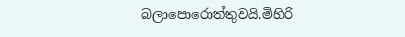බලා‍පොරොත්තුවයි.මිහිරි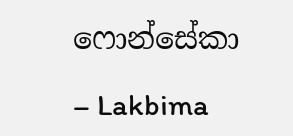ෆොන්සේකා

– Lakbima